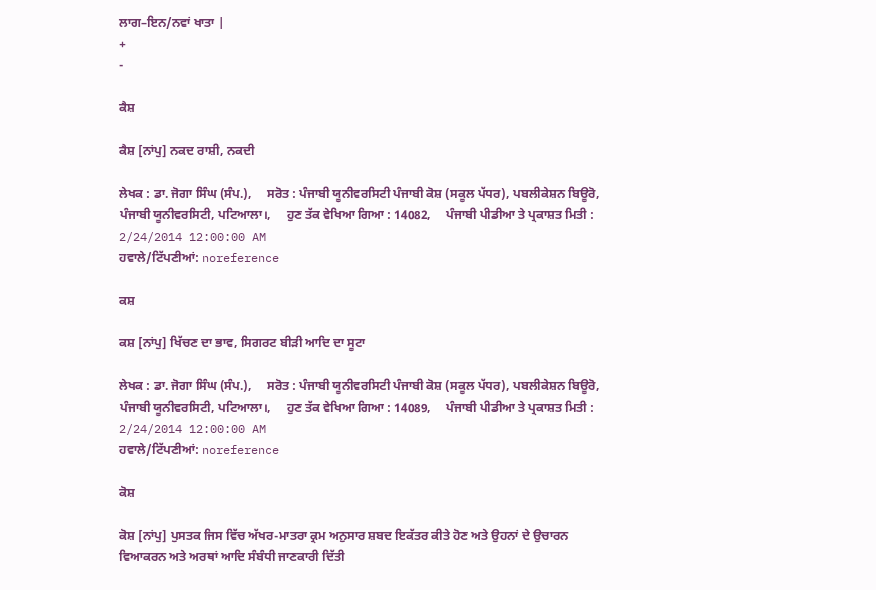ਲਾਗ–ਇਨ/ਨਵਾਂ ਖਾਤਾ |
+
-

ਕੈਸ਼

ਕੈਸ਼ [ਨਾਂਪੁ] ਨਕਦ ਰਾਸ਼ੀ, ਨਕਦੀ

ਲੇਖਕ : ਡਾ. ਜੋਗਾ ਸਿੰਘ (ਸੰਪ.),     ਸਰੋਤ : ਪੰਜਾਬੀ ਯੂਨੀਵਰਸਿਟੀ ਪੰਜਾਬੀ ਕੋਸ਼ (ਸਕੂਲ ਪੱਧਰ), ਪਬਲੀਕੇਸ਼ਨ ਬਿਊਰੋ, ਪੰਜਾਬੀ ਯੂਨੀਵਰਸਿਟੀ, ਪਟਿਆਲਾ।,     ਹੁਣ ਤੱਕ ਵੇਖਿਆ ਗਿਆ : 14082,     ਪੰਜਾਬੀ ਪੀਡੀਆ ਤੇ ਪ੍ਰਕਾਸ਼ਤ ਮਿਤੀ : 2/24/2014 12:00:00 AM
ਹਵਾਲੇ/ਟਿੱਪਣੀਆਂ: noreference

ਕਸ਼

ਕਸ਼ [ਨਾਂਪੁ] ਖਿੱਚਣ ਦਾ ਭਾਵ, ਸਿਗਰਟ ਬੀੜੀ ਆਦਿ ਦਾ ਸੂਟਾ

ਲੇਖਕ : ਡਾ. ਜੋਗਾ ਸਿੰਘ (ਸੰਪ.),     ਸਰੋਤ : ਪੰਜਾਬੀ ਯੂਨੀਵਰਸਿਟੀ ਪੰਜਾਬੀ ਕੋਸ਼ (ਸਕੂਲ ਪੱਧਰ), ਪਬਲੀਕੇਸ਼ਨ ਬਿਊਰੋ, ਪੰਜਾਬੀ ਯੂਨੀਵਰਸਿਟੀ, ਪਟਿਆਲਾ।,     ਹੁਣ ਤੱਕ ਵੇਖਿਆ ਗਿਆ : 14089,     ਪੰਜਾਬੀ ਪੀਡੀਆ ਤੇ ਪ੍ਰਕਾਸ਼ਤ ਮਿਤੀ : 2/24/2014 12:00:00 AM
ਹਵਾਲੇ/ਟਿੱਪਣੀਆਂ: noreference

ਕੋਸ਼

ਕੋਸ਼ [ਨਾਂਪੁ] ਪੁਸਤਕ ਜਿਸ ਵਿੱਚ ਅੱਖਰ-ਮਾਤਰਾ ਕ੍ਰਮ ਅਨੁਸਾਰ ਸ਼ਬਦ ਇਕੱਤਰ ਕੀਤੇ ਹੋਣ ਅਤੇ ਉਹਨਾਂ ਦੇ ਉਚਾਰਨ ਵਿਆਕਰਨ ਅਤੇ ਅਰਥਾਂ ਆਦਿ ਸੰਬੰਧੀ ਜਾਣਕਾਰੀ ਦਿੱਤੀ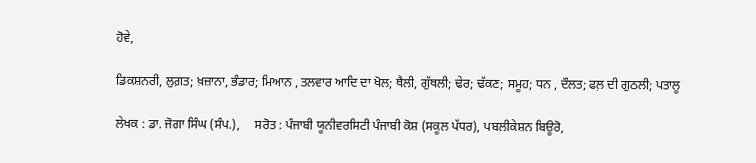ਹੋਵੇ,

ਡਿਕਸ਼ਨਰੀ, ਲੁਗ਼ਤ; ਖ਼ਜ਼ਾਨਾ, ਭੰਡਾਰ; ਮਿਆਨ , ਤਲਵਾਰ ਆਦਿ ਦਾ ਖੋਲ; ਥੈਲੀ, ਗੁੱਥਲੀ; ਢੇਰ; ਢੱਕਣ; ਸਮੂਹ; ਧਨ , ਦੌਲਤ; ਫਲ਼ ਦੀ ਗੁਠਲੀ; ਪਤਾਲੂ

ਲੇਖਕ : ਡਾ. ਜੋਗਾ ਸਿੰਘ (ਸੰਪ.),     ਸਰੋਤ : ਪੰਜਾਬੀ ਯੂਨੀਵਰਸਿਟੀ ਪੰਜਾਬੀ ਕੋਸ਼ (ਸਕੂਲ ਪੱਧਰ), ਪਬਲੀਕੇਸ਼ਨ ਬਿਊਰੋ,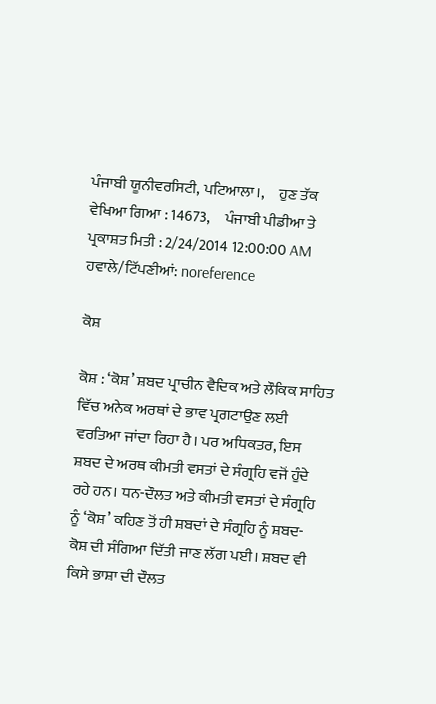ਪੰਜਾਬੀ ਯੂਨੀਵਰਸਿਟੀ, ਪਟਿਆਲਾ।,     ਹੁਣ ਤੱਕ ਵੇਖਿਆ ਗਿਆ : 14673,     ਪੰਜਾਬੀ ਪੀਡੀਆ ਤੇ ਪ੍ਰਕਾਸ਼ਤ ਮਿਤੀ : 2/24/2014 12:00:00 AM
ਹਵਾਲੇ/ਟਿੱਪਣੀਆਂ: noreference

ਕੋਸ਼

ਕੋਸ਼ : ‘ਕੋਸ਼’ ਸ਼ਬਦ ਪ੍ਰਾਚੀਨ ਵੈਦਿਕ ਅਤੇ ਲੌਕਿਕ ਸਾਹਿਤ ਵਿੱਚ ਅਨੇਕ ਅਰਥਾਂ ਦੇ ਭਾਵ ਪ੍ਰਗਟਾਉਣ ਲਈ ਵਰਤਿਆ ਜਾਂਦਾ ਰਿਹਾ ਹੈ। ਪਰ ਅਧਿਕਤਰ, ਇਸ ਸ਼ਬਦ ਦੇ ਅਰਥ ਕੀਮਤੀ ਵਸਤਾਂ ਦੇ ਸੰਗ੍ਰਹਿ ਵਜੋਂ ਹੁੰਦੇ ਰਹੇ ਹਨ। ਧਨ-ਦੌਲਤ ਅਤੇ ਕੀਮਤੀ ਵਸਤਾਂ ਦੇ ਸੰਗ੍ਰਹਿ ਨੂੰ ‘ਕੋਸ਼’ ਕਹਿਣ ਤੋਂ ਹੀ ਸ਼ਬਦਾਂ ਦੇ ਸੰਗ੍ਰਹਿ ਨੂੰ ਸ਼ਬਦ- ਕੋਸ਼ ਦੀ ਸੰਗਿਆ ਦਿੱਤੀ ਜਾਣ ਲੱਗ ਪਈ। ਸ਼ਬਦ ਵੀ ਕਿਸੇ ਭਾਸ਼ਾ ਦੀ ਦੌਲਤ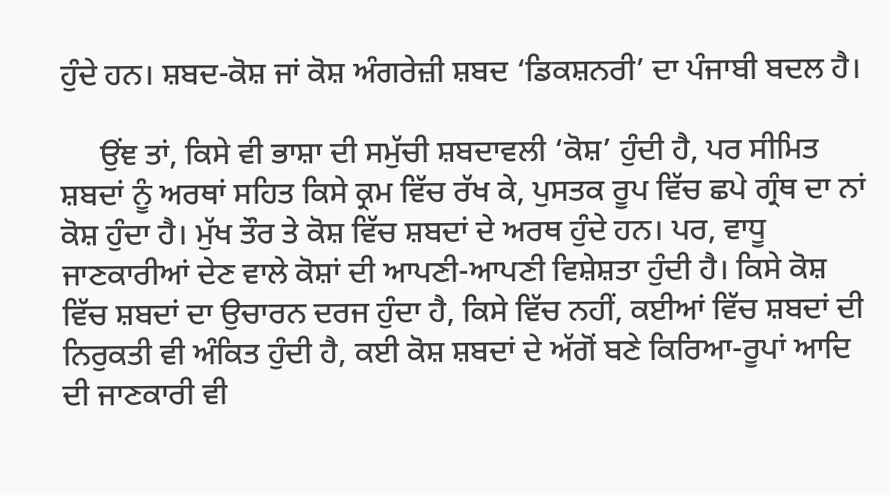ਹੁੰਦੇ ਹਨ। ਸ਼ਬਦ-ਕੋਸ਼ ਜਾਂ ਕੋਸ਼ ਅੰਗਰੇਜ਼ੀ ਸ਼ਬਦ ‘ਡਿਕਸ਼ਨਰੀ’ ਦਾ ਪੰਜਾਬੀ ਬਦਲ ਹੈ।

     ਉਂਞ ਤਾਂ, ਕਿਸੇ ਵੀ ਭਾਸ਼ਾ ਦੀ ਸਮੁੱਚੀ ਸ਼ਬਦਾਵਲੀ ‘ਕੋਸ਼’ ਹੁੰਦੀ ਹੈ, ਪਰ ਸੀਮਿਤ ਸ਼ਬਦਾਂ ਨੂੰ ਅਰਥਾਂ ਸਹਿਤ ਕਿਸੇ ਕ੍ਰਮ ਵਿੱਚ ਰੱਖ ਕੇ, ਪੁਸਤਕ ਰੂਪ ਵਿੱਚ ਛਪੇ ਗ੍ਰੰਥ ਦਾ ਨਾਂ ਕੋਸ਼ ਹੁੰਦਾ ਹੈ। ਮੁੱਖ ਤੌਰ ਤੇ ਕੋਸ਼ ਵਿੱਚ ਸ਼ਬਦਾਂ ਦੇ ਅਰਥ ਹੁੰਦੇ ਹਨ। ਪਰ, ਵਾਧੂ ਜਾਣਕਾਰੀਆਂ ਦੇਣ ਵਾਲੇ ਕੋਸ਼ਾਂ ਦੀ ਆਪਣੀ-ਆਪਣੀ ਵਿਸ਼ੇਸ਼ਤਾ ਹੁੰਦੀ ਹੈ। ਕਿਸੇ ਕੋਸ਼ ਵਿੱਚ ਸ਼ਬਦਾਂ ਦਾ ਉਚਾਰਨ ਦਰਜ ਹੁੰਦਾ ਹੈ, ਕਿਸੇ ਵਿੱਚ ਨਹੀਂ, ਕਈਆਂ ਵਿੱਚ ਸ਼ਬਦਾਂ ਦੀ ਨਿਰੁਕਤੀ ਵੀ ਅੰਕਿਤ ਹੁੰਦੀ ਹੈ, ਕਈ ਕੋਸ਼ ਸ਼ਬਦਾਂ ਦੇ ਅੱਗੋਂ ਬਣੇ ਕਿਰਿਆ-ਰੂਪਾਂ ਆਦਿ ਦੀ ਜਾਣਕਾਰੀ ਵੀ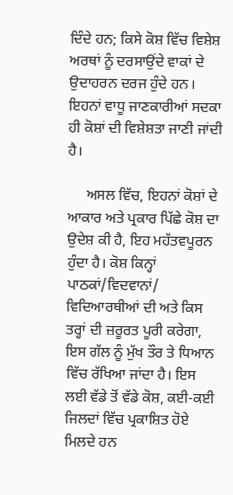ਦਿੰਦੇ ਹਨ; ਕਿਸੇ ਕੋਸ਼ ਵਿੱਚ ਵਿਸ਼ੇਸ਼ ਅਰਥਾਂ ਨੂੰ ਦਰਸਾਉਂਦੇ ਵਾਕਾਂ ਦੇ ਉਦਾਹਰਨ ਦਰਜ ਹੁੰਦੇ ਹਨ। ਇਹਨਾਂ ਵਾਧੂ ਜਾਣਕਾਰੀਆਂ ਸਦਕਾ ਹੀ ਕੋਸ਼ਾਂ ਦੀ ਵਿਸ਼ੇਸ਼ਤਾ ਜਾਣੀ ਜਾਂਦੀ ਹੈ।

     ਅਸਲ ਵਿੱਚ, ਇਹਨਾਂ ਕੋਸ਼ਾਂ ਦੇ ਆਕਾਰ ਅਤੇ ਪ੍ਰਕਾਰ ਪਿੱਛੇ ਕੋਸ਼ ਦਾ ਉਦੇਸ਼ ਕੀ ਹੈ, ਇਹ ਮਹੱਤਵਪੂਰਨ ਹੁੰਦਾ ਹੈ। ਕੋਸ਼ ਕਿਨ੍ਹਾਂ ਪਾਠਕਾਂ/ਵਿਦਵਾਨਾਂ/ ਵਿਦਿਆਰਥੀਆਂ ਦੀ ਅਤੇ ਕਿਸ ਤਰ੍ਹਾਂ ਦੀ ਜ਼ਰੂਰਤ ਪੂਰੀ ਕਰੇਗਾ, ਇਸ ਗੱਲ ਨੂੰ ਮੁੱਖ ਤੌਰ ਤੇ ਧਿਆਨ ਵਿੱਚ ਰੱਖਿਆ ਜਾਂਦਾ ਹੈ। ਇਸ ਲਈ ਵੱਡੇ ਤੋਂ ਵੱਡੇ ਕੋਸ਼, ਕਈ-ਕਈ ਜਿਲਦਾਂ ਵਿੱਚ ਪ੍ਰਕਾਸ਼ਿਤ ਹੋਏ ਮਿਲਦੇ ਹਨ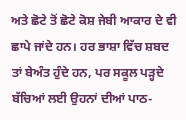ਅਤੇ ਛੋਟੇ ਤੋਂ ਛੋਟੇ ਕੋਸ਼ ਜੇਬੀ ਆਕਾਰ ਦੇ ਵੀ ਛਾਪੇ ਜਾਂਦੇ ਹਨ। ਹਰ ਭਾਸ਼ਾ ਵਿੱਚ ਸ਼ਬਦ ਤਾਂ ਬੇਅੰਤ ਹੁੰਦੇ ਹਨ, ਪਰ ਸਕੂਲ ਪੜ੍ਹਦੇ ਬੱਚਿਆਂ ਲਈ ਉਹਨਾਂ ਦੀਆਂ ਪਾਠ-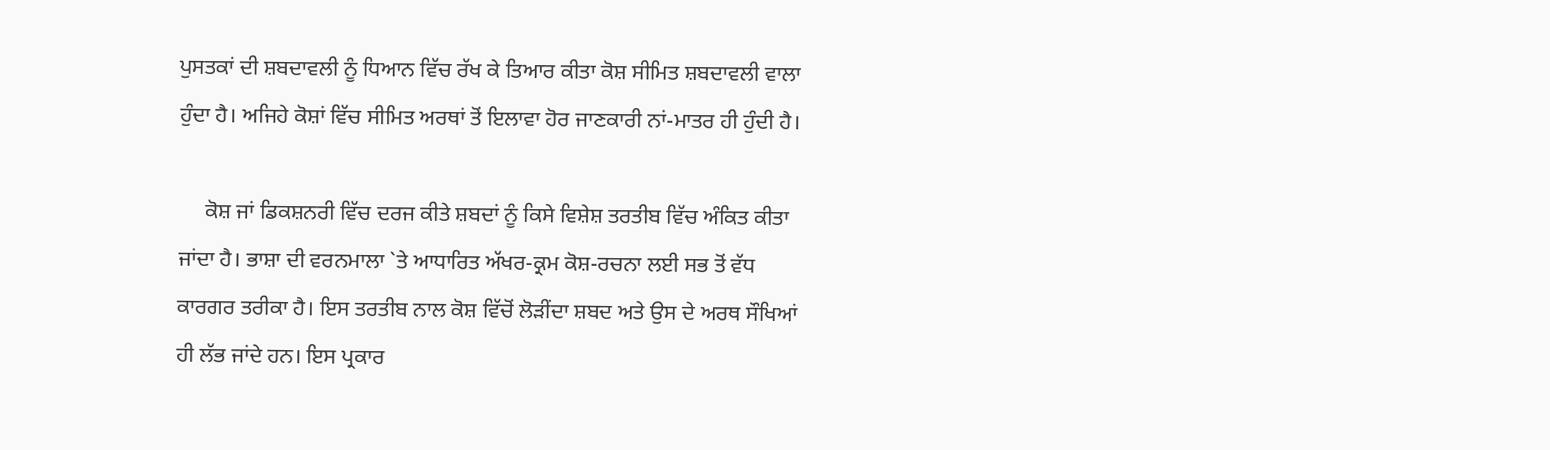ਪੁਸਤਕਾਂ ਦੀ ਸ਼ਬਦਾਵਲੀ ਨੂੰ ਧਿਆਨ ਵਿੱਚ ਰੱਖ ਕੇ ਤਿਆਰ ਕੀਤਾ ਕੋਸ਼ ਸੀਮਿਤ ਸ਼ਬਦਾਵਲੀ ਵਾਲਾ ਹੁੰਦਾ ਹੈ। ਅਜਿਹੇ ਕੋਸ਼ਾਂ ਵਿੱਚ ਸੀਮਿਤ ਅਰਥਾਂ ਤੋਂ ਇਲਾਵਾ ਹੋਰ ਜਾਣਕਾਰੀ ਨਾਂ-ਮਾਤਰ ਹੀ ਹੁੰਦੀ ਹੈ।

     ਕੋਸ਼ ਜਾਂ ਡਿਕਸ਼ਨਰੀ ਵਿੱਚ ਦਰਜ ਕੀਤੇ ਸ਼ਬਦਾਂ ਨੂੰ ਕਿਸੇ ਵਿਸ਼ੇਸ਼ ਤਰਤੀਬ ਵਿੱਚ ਅੰਕਿਤ ਕੀਤਾ ਜਾਂਦਾ ਹੈ। ਭਾਸ਼ਾ ਦੀ ਵਰਨਮਾਲਾ `ਤੇ ਆਧਾਰਿਤ ਅੱਖਰ-ਕ੍ਰਮ ਕੋਸ਼-ਰਚਨਾ ਲਈ ਸਭ ਤੋਂ ਵੱਧ ਕਾਰਗਰ ਤਰੀਕਾ ਹੈ। ਇਸ ਤਰਤੀਬ ਨਾਲ ਕੋਸ਼ ਵਿੱਚੋਂ ਲੋੜੀਂਦਾ ਸ਼ਬਦ ਅਤੇ ਉਸ ਦੇ ਅਰਥ ਸੌਖਿਆਂ ਹੀ ਲੱਭ ਜਾਂਦੇ ਹਨ। ਇਸ ਪ੍ਰਕਾਰ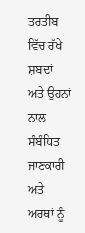ਤਰਤੀਬ ਵਿੱਚ ਰੱਖੇ ਸ਼ਬਦਾਂ ਅਤੇ ਉਹਨਾਂ ਨਾਲ ਸੰਬੰਧਿਤ ਜਾਣਕਾਰੀ ਅਤੇ ਅਰਥਾਂ ਨੂੰ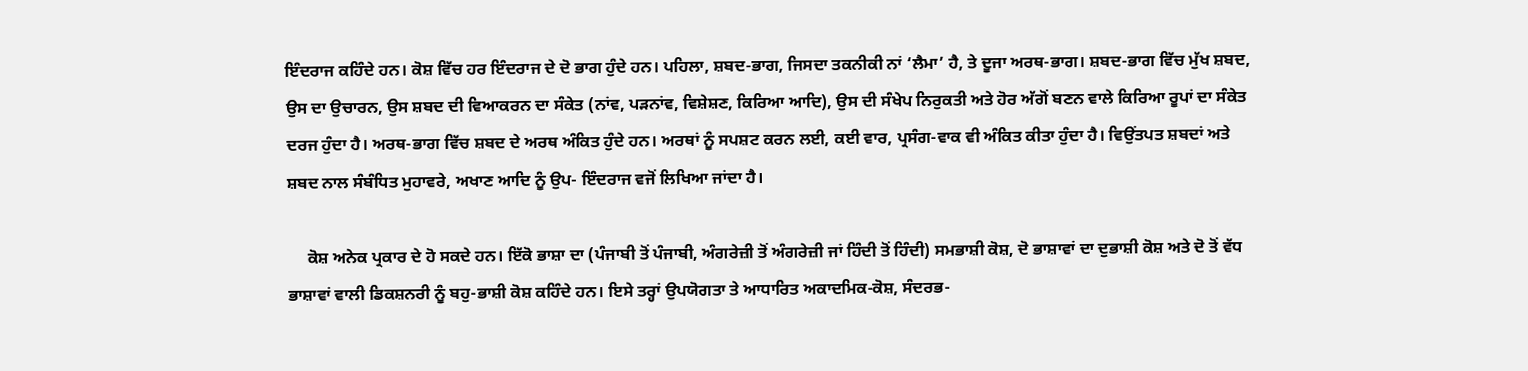ਇੰਦਰਾਜ ਕਹਿੰਦੇ ਹਨ। ਕੋਸ਼ ਵਿੱਚ ਹਰ ਇੰਦਰਾਜ ਦੇ ਦੋ ਭਾਗ ਹੁੰਦੇ ਹਨ। ਪਹਿਲਾ, ਸ਼ਬਦ-ਭਾਗ, ਜਿਸਦਾ ਤਕਨੀਕੀ ਨਾਂ ‘ਲੈਮਾ’ ਹੈ, ਤੇ ਦੂਜਾ ਅਰਥ-ਭਾਗ। ਸ਼ਬਦ-ਭਾਗ ਵਿੱਚ ਮੁੱਖ ਸ਼ਬਦ, ਉਸ ਦਾ ਉਚਾਰਨ, ਉਸ ਸ਼ਬਦ ਦੀ ਵਿਆਕਰਨ ਦਾ ਸੰਕੇਤ (ਨਾਂਵ, ਪੜਨਾਂਵ, ਵਿਸ਼ੇਸ਼ਣ, ਕਿਰਿਆ ਆਦਿ), ਉਸ ਦੀ ਸੰਖੇਪ ਨਿਰੁਕਤੀ ਅਤੇ ਹੋਰ ਅੱਗੋਂ ਬਣਨ ਵਾਲੇ ਕਿਰਿਆ ਰੂਪਾਂ ਦਾ ਸੰਕੇਤ ਦਰਜ ਹੁੰਦਾ ਹੈ। ਅਰਥ-ਭਾਗ ਵਿੱਚ ਸ਼ਬਦ ਦੇ ਅਰਥ ਅੰਕਿਤ ਹੁੰਦੇ ਹਨ। ਅਰਥਾਂ ਨੂੰ ਸਪਸ਼ਟ ਕਰਨ ਲਈ, ਕਈ ਵਾਰ, ਪ੍ਰਸੰਗ-ਵਾਕ ਵੀ ਅੰਕਿਤ ਕੀਤਾ ਹੁੰਦਾ ਹੈ। ਵਿਉਂਤਪਤ ਸ਼ਬਦਾਂ ਅਤੇ ਸ਼ਬਦ ਨਾਲ ਸੰਬੰਧਿਤ ਮੁਹਾਵਰੇ, ਅਖਾਣ ਆਦਿ ਨੂੰ ਉਪ- ਇੰਦਰਾਜ ਵਜੋਂ ਲਿਖਿਆ ਜਾਂਦਾ ਹੈ।

     ਕੋਸ਼ ਅਨੇਕ ਪ੍ਰਕਾਰ ਦੇ ਹੋ ਸਕਦੇ ਹਨ। ਇੱਕੋ ਭਾਸ਼ਾ ਦਾ (ਪੰਜਾਬੀ ਤੋਂ ਪੰਜਾਬੀ, ਅੰਗਰੇਜ਼ੀ ਤੋਂ ਅੰਗਰੇਜ਼ੀ ਜਾਂ ਹਿੰਦੀ ਤੋਂ ਹਿੰਦੀ) ਸਮਭਾਸ਼ੀ ਕੋਸ਼, ਦੋ ਭਾਸ਼ਾਵਾਂ ਦਾ ਦੁਭਾਸ਼ੀ ਕੋਸ਼ ਅਤੇ ਦੋ ਤੋਂ ਵੱਧ ਭਾਸ਼ਾਵਾਂ ਵਾਲੀ ਡਿਕਸ਼ਨਰੀ ਨੂੰ ਬਹੁ-ਭਾਸ਼ੀ ਕੋਸ਼ ਕਹਿੰਦੇ ਹਨ। ਇਸੇ ਤਰ੍ਹਾਂ ਉਪਯੋਗਤਾ ਤੇ ਆਧਾਰਿਤ ਅਕਾਦਮਿਕ-ਕੋਸ਼, ਸੰਦਰਭ-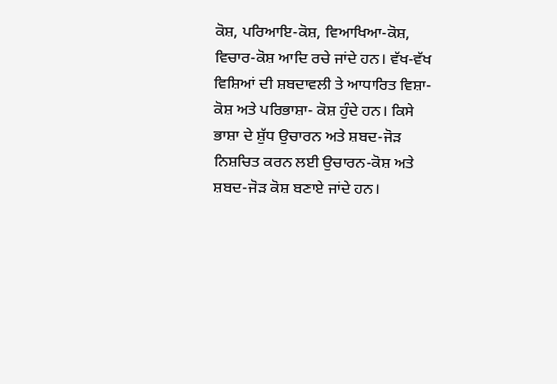ਕੋਸ਼, ਪਰਿਆਇ-ਕੋਸ਼, ਵਿਆਖਿਆ-ਕੋਸ਼, ਵਿਚਾਰ-ਕੋਸ਼ ਆਦਿ ਰਚੇ ਜਾਂਦੇ ਹਨ। ਵੱਖ-ਵੱਖ ਵਿਸ਼ਿਆਂ ਦੀ ਸ਼ਬਦਾਵਲੀ ਤੇ ਆਧਾਰਿਤ ਵਿਸ਼ਾ-ਕੋਸ਼ ਅਤੇ ਪਰਿਭਾਸ਼ਾ- ਕੋਸ਼ ਹੁੰਦੇ ਹਨ। ਕਿਸੇ ਭਾਸ਼ਾ ਦੇ ਸ਼ੁੱਧ ਉਚਾਰਨ ਅਤੇ ਸ਼ਬਦ-ਜੋੜ ਨਿਸ਼ਚਿਤ ਕਰਨ ਲਈ ਉਚਾਰਨ-ਕੋਸ਼ ਅਤੇ ਸ਼ਬਦ-ਜੋੜ ਕੋਸ਼ ਬਣਾਏ ਜਾਂਦੇ ਹਨ।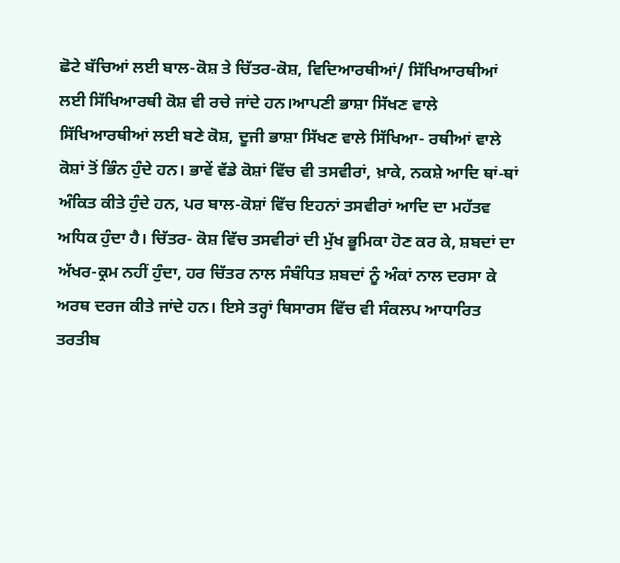ਛੋਟੇ ਬੱਚਿਆਂ ਲਈ ਬਾਲ-ਕੋਸ਼ ਤੇ ਚਿੱਤਰ-ਕੋਸ਼, ਵਿਦਿਆਰਥੀਆਂ/ ਸਿੱਖਿਆਰਥੀਆਂ ਲਈ ਸਿੱਖਿਆਰਥੀ ਕੋਸ਼ ਵੀ ਰਚੇ ਜਾਂਦੇ ਹਨ।ਆਪਣੀ ਭਾਸ਼ਾ ਸਿੱਖਣ ਵਾਲੇ ਸਿੱਖਿਆਰਥੀਆਂ ਲਈ ਬਣੇ ਕੋਸ਼, ਦੂਜੀ ਭਾਸ਼ਾ ਸਿੱਖਣ ਵਾਲੇ ਸਿੱਖਿਆ- ਰਥੀਆਂ ਵਾਲੇ ਕੋਸ਼ਾਂ ਤੋਂ ਭਿੰਨ ਹੁੰਦੇ ਹਨ। ਭਾਵੇਂ ਵੱਡੇ ਕੋਸ਼ਾਂ ਵਿੱਚ ਵੀ ਤਸਵੀਰਾਂ, ਖ਼ਾਕੇ, ਨਕਸ਼ੇ ਆਦਿ ਥਾਂ-ਥਾਂ ਅੰਕਿਤ ਕੀਤੇ ਹੁੰਦੇ ਹਨ, ਪਰ ਬਾਲ-ਕੋਸ਼ਾਂ ਵਿੱਚ ਇਹਨਾਂ ਤਸਵੀਰਾਂ ਆਦਿ ਦਾ ਮਹੱਤਵ ਅਧਿਕ ਹੁੰਦਾ ਹੈ। ਚਿੱਤਰ- ਕੋਸ਼ ਵਿੱਚ ਤਸਵੀਰਾਂ ਦੀ ਮੁੱਖ ਭੂਮਿਕਾ ਹੋਣ ਕਰ ਕੇ, ਸ਼ਬਦਾਂ ਦਾ ਅੱਖਰ-ਕ੍ਰਮ ਨਹੀਂ ਹੁੰਦਾ, ਹਰ ਚਿੱਤਰ ਨਾਲ ਸੰਬੰਧਿਤ ਸ਼ਬਦਾਂ ਨੂੰ ਅੰਕਾਂ ਨਾਲ ਦਰਸਾ ਕੇ ਅਰਥ ਦਰਜ ਕੀਤੇ ਜਾਂਦੇ ਹਨ। ਇਸੇ ਤਰ੍ਹਾਂ ਥਿਸਾਰਸ ਵਿੱਚ ਵੀ ਸੰਕਲਪ ਆਧਾਰਿਤ ਤਰਤੀਬ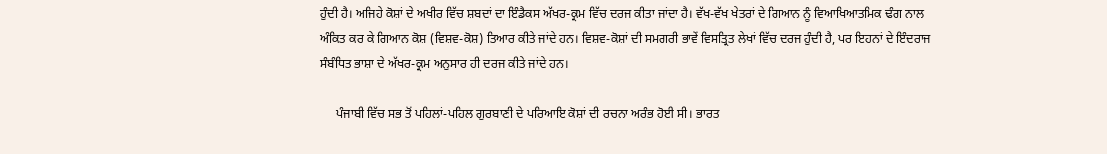ਹੁੰਦੀ ਹੈ। ਅਜਿਹੇ ਕੋਸ਼ਾਂ ਦੇ ਅਖੀਰ ਵਿੱਚ ਸ਼ਬਦਾਂ ਦਾ ਇੰਡੈਕਸ ਅੱਖਰ-ਕ੍ਰਮ ਵਿੱਚ ਦਰਜ ਕੀਤਾ ਜਾਂਦਾ ਹੈ। ਵੱਖ-ਵੱਖ ਖੇਤਰਾਂ ਦੇ ਗਿਆਨ ਨੂੰ ਵਿਆਖਿਆਤਮਿਕ ਢੰਗ ਨਾਲ ਅੰਕਿਤ ਕਰ ਕੇ ਗਿਆਨ ਕੋਸ਼ (ਵਿਸ਼ਵ-ਕੋਸ਼) ਤਿਆਰ ਕੀਤੇ ਜਾਂਦੇ ਹਨ। ਵਿਸ਼ਵ-ਕੋਸ਼ਾਂ ਦੀ ਸਮਗਰੀ ਭਾਵੇਂ ਵਿਸਤ੍ਰਿਤ ਲੇਖਾਂ ਵਿੱਚ ਦਰਜ ਹੁੰਦੀ ਹੈ, ਪਰ ਇਹਨਾਂ ਦੇ ਇੰਦਰਾਜ ਸੰਬੰਧਿਤ ਭਾਸ਼ਾ ਦੇ ਅੱਖਰ-ਕ੍ਰਮ ਅਨੁਸਾਰ ਹੀ ਦਰਜ ਕੀਤੇ ਜਾਂਦੇ ਹਨ।

     ਪੰਜਾਬੀ ਵਿੱਚ ਸਭ ਤੋਂ ਪਹਿਲਾਂ-ਪਹਿਲ ਗੁਰਬਾਣੀ ਦੇ ਪਰਿਆਇ ਕੋਸ਼ਾਂ ਦੀ ਰਚਨਾ ਅਰੰਭ ਹੋਈ ਸੀ। ਭਾਰਤ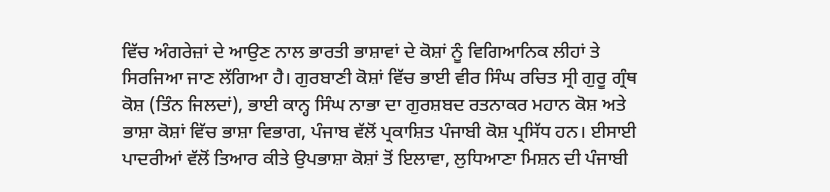ਵਿੱਚ ਅੰਗਰੇਜ਼ਾਂ ਦੇ ਆਉਣ ਨਾਲ ਭਾਰਤੀ ਭਾਸ਼ਾਵਾਂ ਦੇ ਕੋਸ਼ਾਂ ਨੂੰ ਵਿਗਿਆਨਿਕ ਲੀਹਾਂ ਤੇ ਸਿਰਜਿਆ ਜਾਣ ਲੱਗਿਆ ਹੈ। ਗੁਰਬਾਣੀ ਕੋਸ਼ਾਂ ਵਿੱਚ ਭਾਈ ਵੀਰ ਸਿੰਘ ਰਚਿਤ ਸ੍ਰੀ ਗੁਰੂ ਗ੍ਰੰਥ ਕੋਸ਼ (ਤਿੰਨ ਜਿਲਦਾਂ), ਭਾਈ ਕਾਨ੍ਹ ਸਿੰਘ ਨਾਭਾ ਦਾ ਗੁਰਸ਼ਬਦ ਰਤਨਾਕਰ ਮਹਾਨ ਕੋਸ਼ ਅਤੇ ਭਾਸ਼ਾ ਕੋਸ਼ਾਂ ਵਿੱਚ ਭਾਸ਼ਾ ਵਿਭਾਗ, ਪੰਜਾਬ ਵੱਲੋਂ ਪ੍ਰਕਾਸ਼ਿਤ ਪੰਜਾਬੀ ਕੋਸ਼ ਪ੍ਰਸਿੱਧ ਹਨ। ਈਸਾਈ ਪਾਦਰੀਆਂ ਵੱਲੋਂ ਤਿਆਰ ਕੀਤੇ ਉਪਭਾਸ਼ਾ ਕੋਸ਼ਾਂ ਤੋਂ ਇਲਾਵਾ, ਲੁਧਿਆਣਾ ਮਿਸ਼ਨ ਦੀ ਪੰਜਾਬੀ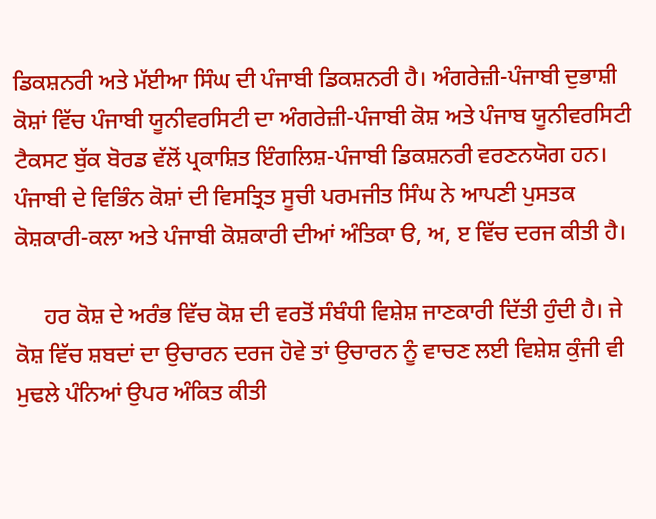ਡਿਕਸ਼ਨਰੀ ਅਤੇ ਮੱਈਆ ਸਿੰਘ ਦੀ ਪੰਜਾਬੀ ਡਿਕਸ਼ਨਰੀ ਹੈ। ਅੰਗਰੇਜ਼ੀ-ਪੰਜਾਬੀ ਦੁਭਾਸ਼ੀ ਕੋਸ਼ਾਂ ਵਿੱਚ ਪੰਜਾਬੀ ਯੂਨੀਵਰਸਿਟੀ ਦਾ ਅੰਗਰੇਜ਼ੀ-ਪੰਜਾਬੀ ਕੋਸ਼ ਅਤੇ ਪੰਜਾਬ ਯੂਨੀਵਰਸਿਟੀ ਟੈਕਸਟ ਬੁੱਕ ਬੋਰਡ ਵੱਲੋਂ ਪ੍ਰਕਾਸ਼ਿਤ ਇੰਗਲਿਸ਼-ਪੰਜਾਬੀ ਡਿਕਸ਼ਨਰੀ ਵਰਣਨਯੋਗ ਹਨ। ਪੰਜਾਬੀ ਦੇ ਵਿਭਿੰਨ ਕੋਸ਼ਾਂ ਦੀ ਵਿਸਤ੍ਰਿਤ ਸੂਚੀ ਪਰਮਜੀਤ ਸਿੰਘ ਨੇ ਆਪਣੀ ਪੁਸਤਕ ਕੋਸ਼ਕਾਰੀ-ਕਲਾ ਅਤੇ ਪੰਜਾਬੀ ਕੋਸ਼ਕਾਰੀ ਦੀਆਂ ਅੰਤਿਕਾ ੳ, ਅ, ੲ ਵਿੱਚ ਦਰਜ ਕੀਤੀ ਹੈ।

     ਹਰ ਕੋਸ਼ ਦੇ ਅਰੰਭ ਵਿੱਚ ਕੋਸ਼ ਦੀ ਵਰਤੋਂ ਸੰਬੰਧੀ ਵਿਸ਼ੇਸ਼ ਜਾਣਕਾਰੀ ਦਿੱਤੀ ਹੁੰਦੀ ਹੈ। ਜੇ ਕੋਸ਼ ਵਿੱਚ ਸ਼ਬਦਾਂ ਦਾ ਉਚਾਰਨ ਦਰਜ ਹੋਵੇ ਤਾਂ ਉਚਾਰਨ ਨੂੰ ਵਾਚਣ ਲਈ ਵਿਸ਼ੇਸ਼ ਕੁੰਜੀ ਵੀ ਮੁਢਲੇ ਪੰਨਿਆਂ ਉਪਰ ਅੰਕਿਤ ਕੀਤੀ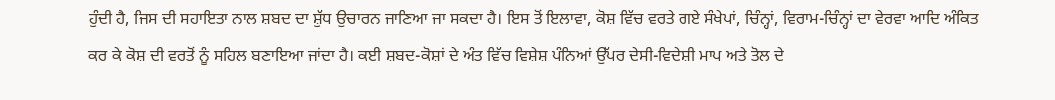ਹੁੰਦੀ ਹੈ, ਜਿਸ ਦੀ ਸਹਾਇਤਾ ਨਾਲ ਸ਼ਬਦ ਦਾ ਸ਼ੁੱਧ ਉਚਾਰਨ ਜਾਣਿਆ ਜਾ ਸਕਦਾ ਹੈ। ਇਸ ਤੋਂ ਇਲਾਵਾ, ਕੋਸ਼ ਵਿੱਚ ਵਰਤੇ ਗਏ ਸੰਖੇਪਾਂ, ਚਿੰਨ੍ਹਾਂ, ਵਿਰਾਮ-ਚਿੰਨ੍ਹਾਂ ਦਾ ਵੇਰਵਾ ਆਦਿ ਅੰਕਿਤ ਕਰ ਕੇ ਕੋਸ਼ ਦੀ ਵਰਤੋਂ ਨੂੰ ਸਹਿਲ ਬਣਾਇਆ ਜਾਂਦਾ ਹੈ। ਕਈ ਸ਼ਬਦ-ਕੋਸ਼ਾਂ ਦੇ ਅੰਤ ਵਿੱਚ ਵਿਸ਼ੇਸ਼ ਪੰਨਿਆਂ ਉੱਪਰ ਦੇਸੀ-ਵਿਦੇਸ਼ੀ ਮਾਪ ਅਤੇ ਤੋਲ ਦੇ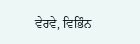ਵੇਰਵੇ, ਵਿਭਿੰਨ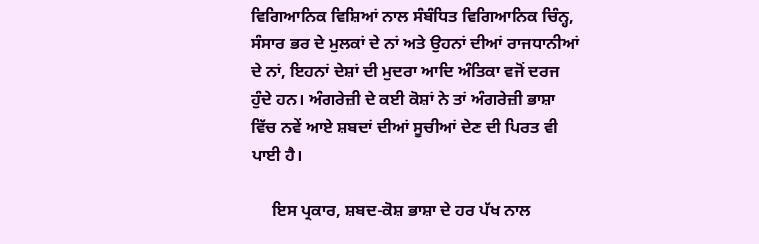ਵਿਗਿਆਨਿਕ ਵਿਸ਼ਿਆਂ ਨਾਲ ਸੰਬੰਧਿਤ ਵਿਗਿਆਨਿਕ ਚਿੰਨ੍ਹ, ਸੰਸਾਰ ਭਰ ਦੇ ਮੁਲਕਾਂ ਦੇ ਨਾਂ ਅਤੇ ਉਹਨਾਂ ਦੀਆਂ ਰਾਜਧਾਨੀਆਂ ਦੇ ਨਾਂ, ਇਹਨਾਂ ਦੇਸ਼ਾਂ ਦੀ ਮੁਦਰਾ ਆਦਿ ਅੰਤਿਕਾ ਵਜੋਂ ਦਰਜ ਹੁੰਦੇ ਹਨ। ਅੰਗਰੇਜ਼ੀ ਦੇ ਕਈ ਕੋਸ਼ਾਂ ਨੇ ਤਾਂ ਅੰਗਰੇਜ਼ੀ ਭਾਸ਼ਾ ਵਿੱਚ ਨਵੇਂ ਆਏ ਸ਼ਬਦਾਂ ਦੀਆਂ ਸੂਚੀਆਂ ਦੇਣ ਦੀ ਪਿਰਤ ਵੀ ਪਾਈ ਹੈ।

     ਇਸ ਪ੍ਰਕਾਰ, ਸ਼ਬਦ-ਕੋਸ਼ ਭਾਸ਼ਾ ਦੇ ਹਰ ਪੱਖ ਨਾਲ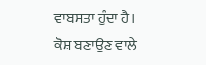ਵਾਬਸਤਾ ਹੁੰਦਾ ਹੈ। ਕੋਸ਼ ਬਣਾਉਣ ਵਾਲੇ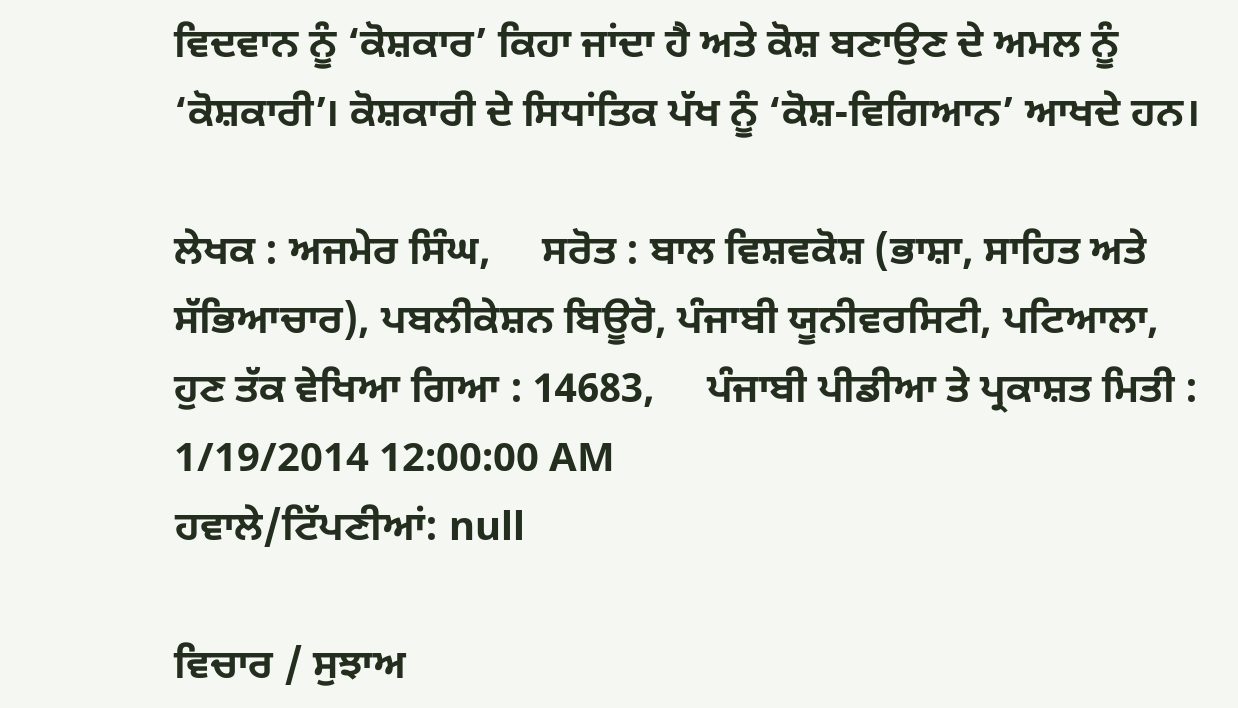ਵਿਦਵਾਨ ਨੂੰ ‘ਕੋਸ਼ਕਾਰ’ ਕਿਹਾ ਜਾਂਦਾ ਹੈ ਅਤੇ ਕੋਸ਼ ਬਣਾਉਣ ਦੇ ਅਮਲ ਨੂੰ ‘ਕੋਸ਼ਕਾਰੀ’। ਕੋਸ਼ਕਾਰੀ ਦੇ ਸਿਧਾਂਤਿਕ ਪੱਖ ਨੂੰ ‘ਕੋਸ਼-ਵਿਗਿਆਨ’ ਆਖਦੇ ਹਨ।

ਲੇਖਕ : ਅਜਮੇਰ ਸਿੰਘ,     ਸਰੋਤ : ਬਾਲ ਵਿਸ਼ਵਕੋਸ਼ (ਭਾਸ਼ਾ, ਸਾਹਿਤ ਅਤੇ ਸੱਭਿਆਚਾਰ), ਪਬਲੀਕੇਸ਼ਨ ਬਿਊਰੋ, ਪੰਜਾਬੀ ਯੂਨੀਵਰਸਿਟੀ, ਪਟਿਆਲਾ,     ਹੁਣ ਤੱਕ ਵੇਖਿਆ ਗਿਆ : 14683,     ਪੰਜਾਬੀ ਪੀਡੀਆ ਤੇ ਪ੍ਰਕਾਸ਼ਤ ਮਿਤੀ : 1/19/2014 12:00:00 AM
ਹਵਾਲੇ/ਟਿੱਪਣੀਆਂ: null

ਵਿਚਾਰ / ਸੁਝਾਅ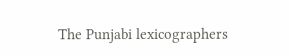The Punjabi lexicographers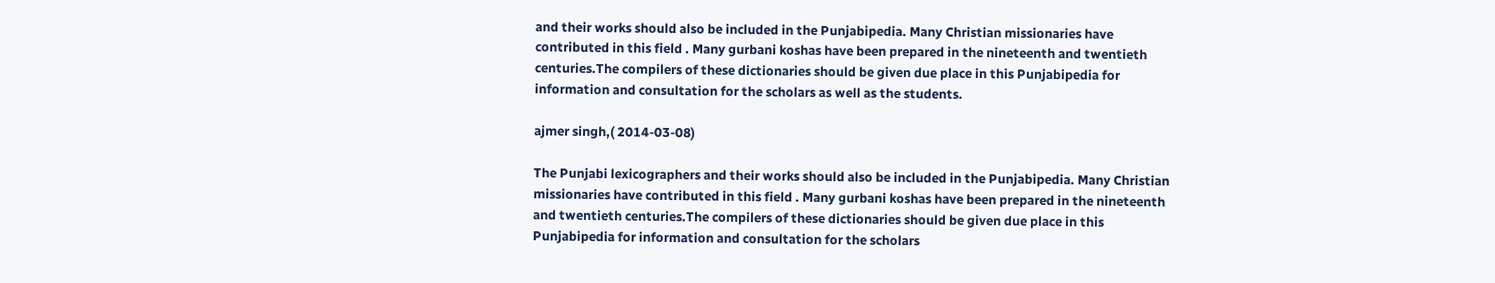and their works should also be included in the Punjabipedia. Many Christian missionaries have contributed in this field . Many gurbani koshas have been prepared in the nineteenth and twentieth centuries.The compilers of these dictionaries should be given due place in this Punjabipedia for information and consultation for the scholars as well as the students.

ajmer singh,( 2014-03-08)

The Punjabi lexicographers and their works should also be included in the Punjabipedia. Many Christian missionaries have contributed in this field . Many gurbani koshas have been prepared in the nineteenth and twentieth centuries.The compilers of these dictionaries should be given due place in this Punjabipedia for information and consultation for the scholars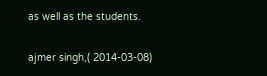as well as the students.

ajmer singh,( 2014-03-08)